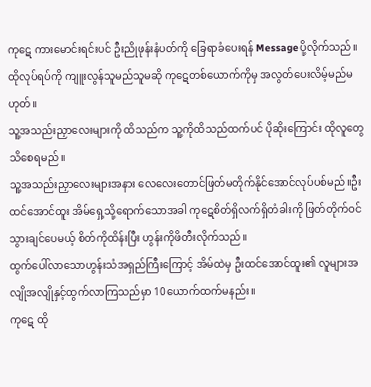ကုဋေ ကားမောင်းရင်းပင် ဦးညိုဖုန်းနံပတ်ကို ခြေရာခံပေးရန် Messageပို့လိုက်သည်။
ထိုလုပ်ရပ်ကို ကျူးလွန်သူမည်သူမဆို ကုဋေတစ်ယောက်ကိုမှ အလွတ်ပေးလိမ့်မည်မဟုတ်။
သူ့အသည်းညှာလေးများကို ထိသည်က သူ့ကိုထိသည်ထက်ပင် ပိုဆိုးကြောင်း ထိုလူတွေသိစေရမည်။
သူ့အသည်းညှာလေးများအနား လေလေးတောင်ဖြတ်မတိုက်နိုင်အောင်လုပ်ပစ်မည်။ဦးထင်အောင်ထူး အိမ်ရှေ့သို့ရောက်သောအခါ ကုဋေစိတ်ရှိလက်ရှိတံခါးကို ဖြတ်တိုက်ဝင်သွားချင်ပေမယ့် စိတ်ကိုထိန်းပြီး ဟွန်းကိုဖိတီးလိုက်သည်။
ထွက်ပေါ်လာသောဟွန်းသံအရှည်ကြီးကြောင့် အိမ်ထဲမှ ဦးထင်အောင်ထူး၏ လူများအလျိုအလျိုနှင့်ထွက်လာကြသည်မှာ 10ယောက်ထက်မနည်း။
ကုဋေ ထို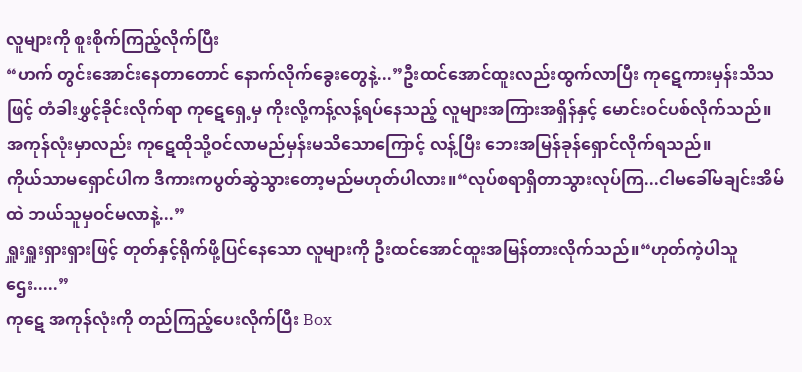လူများကို စူးစိုက်ကြည့်လိုက်ပြီး
“ဟက် တွင်းအောင်းနေတာတောင် နောက်လိုက်ခွေးတွေနဲ့...”ဦးထင်အောင်ထူးလည်းထွက်လာပြီး ကုဋေကားမှန်းသိသဖြင့် တံခါးဖွှင့်ခိုင်းလိုက်ရာ ကုဋေရှေ့မှ ကိုးလို့ကန့်လန့်ရပ်နေသည့် လူများအကြားအရှိန်နှင့် မောင်းဝင်ပစ်လိုက်သည်။
အကုန်လုံးမှာလည်း ကုဋေထိုသို့ဝင်လာမည်မှန်းမသိသောကြောင့် လန့်ပြီး ဘေးအမြန်ခုန်ရှောင်လိုက်ရသည်။
ကိုယ်သာမရှောင်ပါက ဒီကားကပွတ်ဆွဲသွားတော့မည်မဟုတ်ပါလား။“လုပ်စရာရှိတာသွားလုပ်ကြ...ငါမခေါ်မချင်းအိမ်ထဲ ဘယ်သူမှဝင်မလာနဲ့...”
ရှူးရှူးရှားရှားဖြင့် တုတ်နှင့်ရိုက်ဖို့ပြင်နေသော လူများကို ဦးထင်အောင်ထူးအမြန်တားလိုက်သည်။“ဟုတ်ကဲ့ပါသူဌေး.....”
ကုဋေ အကုန်လုံးကို တည်ကြည့်ပေးလိုက်ပြီး Box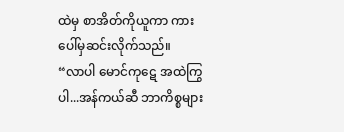ထဲမှ စာအိတ်ကိုယူကာ ကားပေါ်မှဆင်းလိုက်သည်။
“လာပါ မောင်ကုဋေ အထဲကြွပါ...အန်ကယ်ဆီ ဘာကိစ္စများ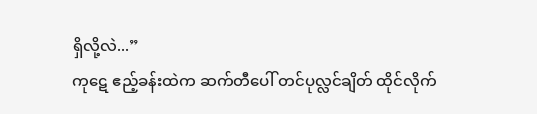ရှိလို့လဲ...”
ကုဋေ ဧည့်ခန်းထဲက ဆက်တီပေါ် တင်ပုလ္လင်ချိတ် ထိုင်လိုက်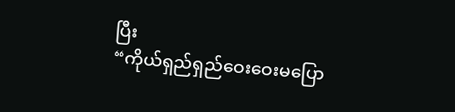ပြီး
“ကိုယ်ရှည်ရှည်ဝေးဝေးမပြော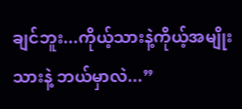ချင်ဘူး...ကိုယ့်သားနဲ့ကိုယ့်အမျိုးသားနဲ့ ဘယ်မှာလဲ...”